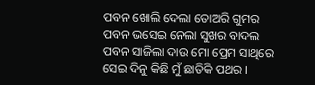ପବନ ଖୋଲି ଦେଲା ତୋଅରି ଗୁମର
ପବନ ଭସେଇ ନେଲା ସୁଖର ବାଦଲ
ପବନ ସାଜିଲା ଦାଉ ମୋ ପ୍ରେମ ସାଥିରେ
ସେଇ ଦିନୁ କିଛି ମୁଁ ଛାତିକି ପଥର ।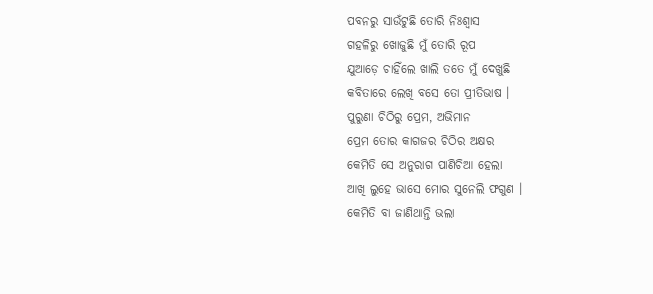ପବନରୁ ସାଉଁଟୁଛି ତୋରି ନିଃଶ୍ୱାସ
ଗହଳିରୁ ଖୋଜୁଛି ମୁଁ ତୋରି ରୂପ
ଯୁଆଡ଼େ ଚାହିଁଲେ ଖାଲି ତତେ ମୁଁ ଦେଖୁଛି
କବିତାରେ ଲେଖି ବସେ ତୋ ପ୍ରୀତିଭାଷ ।
ପୁରୁଣା ଚିଠିରୁ ପ୍ରେମ, ଅଭିମାନ
ପ୍ରେମ ତୋର କାଗଜର ଚିଠିର ଅକ୍ଷର
କେମିତି ସେ ଅନୁରାଗ ପାଣିଚିଆ ହେଲା
ଆଖି ଲୁହେ ଭାସେ ମୋର ସୁନେଲି ଫଗୁଣ ।
କେମିତି ବା ଜାଣିଥାନ୍ତି ଭଲା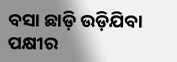ବସା ଛାଡ଼ି ଉଡ଼ିଯିବା ପକ୍ଷୀର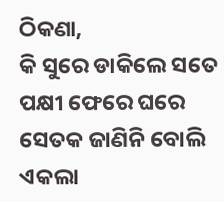ଠିକଣା,
କି ସୁରେ ଡାକିଲେ ସତେ ପକ୍ଷୀ ଫେରେ ଘରେ
ସେତକ ଜାଣିନି ବୋଲି ଏକଲା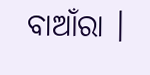ବାଆଁରା ।